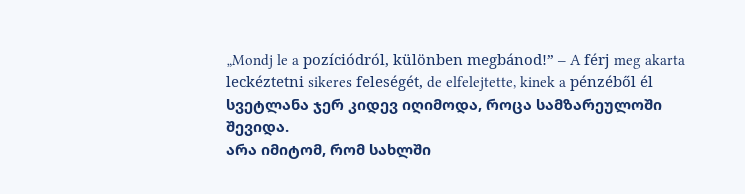„Mondj le a pozíciódról, különben megbánod!” – A férj meg akarta leckéztetni sikeres feleségét, de elfelejtette, kinek a pénzéből él
სვეტლანა ჯერ კიდევ იღიმოდა, როცა სამზარეულოში შევიდა.
არა იმიტომ, რომ სახლში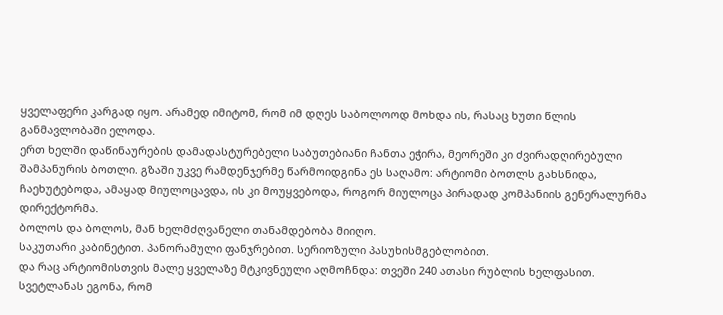ყველაფერი კარგად იყო. არამედ იმიტომ, რომ იმ დღეს საბოლოოდ მოხდა ის, რასაც ხუთი წლის განმავლობაში ელოდა.
ერთ ხელში დაწინაურების დამადასტურებელი საბუთებიანი ჩანთა ეჭირა, მეორეში კი ძვირადღირებული შამპანურის ბოთლი. გზაში უკვე რამდენჯერმე წარმოიდგინა ეს საღამო: არტიომი ბოთლს გახსნიდა, ჩაეხუტებოდა, ამაყად მიულოცავდა, ის კი მოუყვებოდა, როგორ მიულოცა პირადად კომპანიის გენერალურმა დირექტორმა.
ბოლოს და ბოლოს, მან ხელმძღვანელი თანამდებობა მიიღო.
საკუთარი კაბინეტით. პანორამული ფანჯრებით. სერიოზული პასუხისმგებლობით.
და რაც არტიომისთვის მალე ყველაზე მტკივნეული აღმოჩნდა: თვეში 240 ათასი რუბლის ხელფასით.
სვეტლანას ეგონა, რომ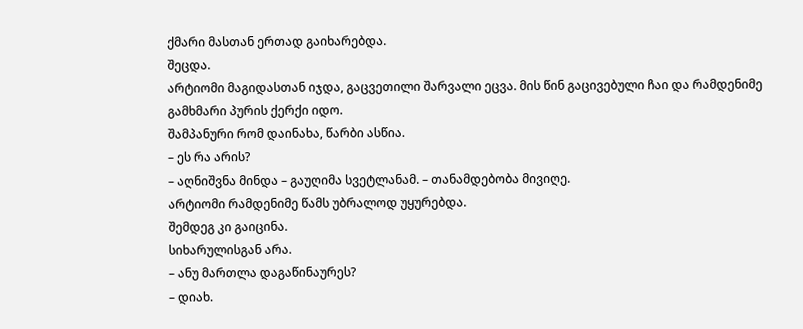ქმარი მასთან ერთად გაიხარებდა.
შეცდა.
არტიომი მაგიდასთან იჯდა, გაცვეთილი შარვალი ეცვა. მის წინ გაცივებული ჩაი და რამდენიმე გამხმარი პურის ქერქი იდო.
შამპანური რომ დაინახა, წარბი ასწია.
– ეს რა არის?
– აღნიშვნა მინდა – გაუღიმა სვეტლანამ. – თანამდებობა მივიღე.
არტიომი რამდენიმე წამს უბრალოდ უყურებდა.
შემდეგ კი გაიცინა.
სიხარულისგან არა.
– ანუ მართლა დაგაწინაურეს?
– დიახ.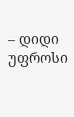– დიდი უფროსი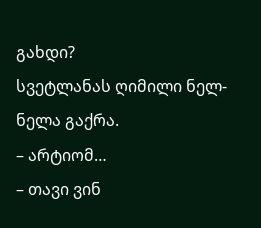გახდი?
სვეტლანას ღიმილი ნელ-ნელა გაქრა.
– არტიომ…
– თავი ვინ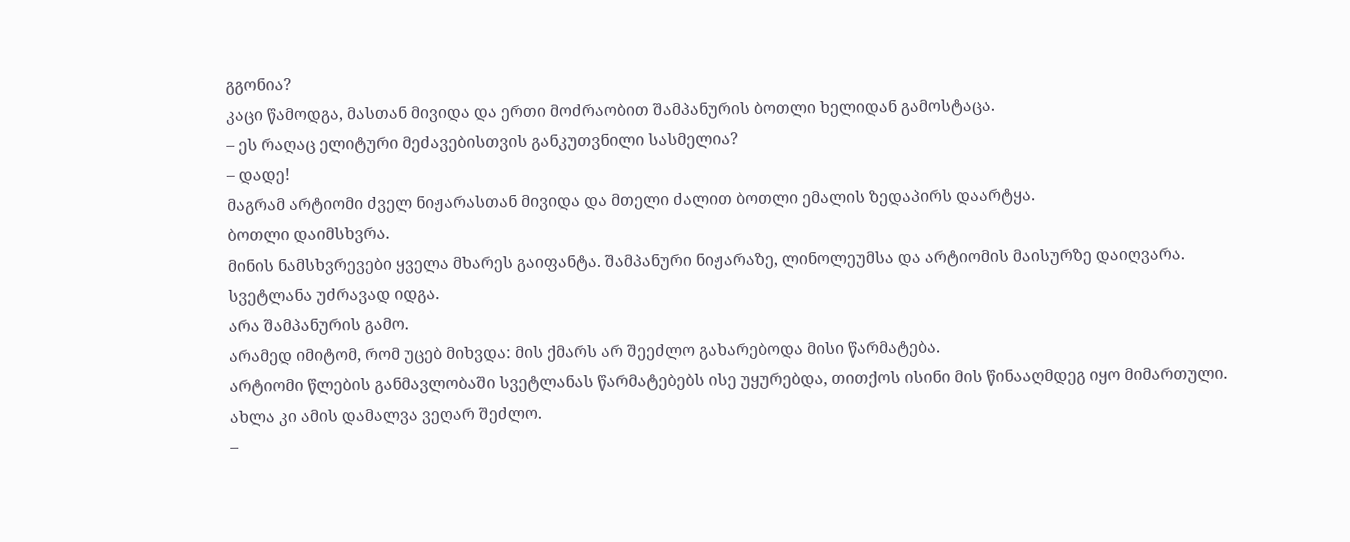გგონია?
კაცი წამოდგა, მასთან მივიდა და ერთი მოძრაობით შამპანურის ბოთლი ხელიდან გამოსტაცა.
– ეს რაღაც ელიტური მეძავებისთვის განკუთვნილი სასმელია?
– დადე!
მაგრამ არტიომი ძველ ნიჟარასთან მივიდა და მთელი ძალით ბოთლი ემალის ზედაპირს დაარტყა.
ბოთლი დაიმსხვრა.
მინის ნამსხვრევები ყველა მხარეს გაიფანტა. შამპანური ნიჟარაზე, ლინოლეუმსა და არტიომის მაისურზე დაიღვარა.
სვეტლანა უძრავად იდგა.
არა შამპანურის გამო.
არამედ იმიტომ, რომ უცებ მიხვდა: მის ქმარს არ შეეძლო გახარებოდა მისი წარმატება.
არტიომი წლების განმავლობაში სვეტლანას წარმატებებს ისე უყურებდა, თითქოს ისინი მის წინააღმდეგ იყო მიმართული.
ახლა კი ამის დამალვა ვეღარ შეძლო.
–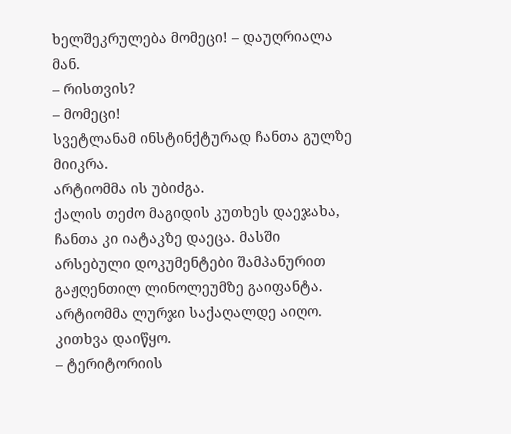ხელშეკრულება მომეცი! – დაუღრიალა მან.
– რისთვის?
– მომეცი!
სვეტლანამ ინსტინქტურად ჩანთა გულზე მიიკრა.
არტიომმა ის უბიძგა.
ქალის თეძო მაგიდის კუთხეს დაეჯახა, ჩანთა კი იატაკზე დაეცა. მასში არსებული დოკუმენტები შამპანურით გაჟღენთილ ლინოლეუმზე გაიფანტა.
არტიომმა ლურჯი საქაღალდე აიღო.
კითხვა დაიწყო.
– ტერიტორიის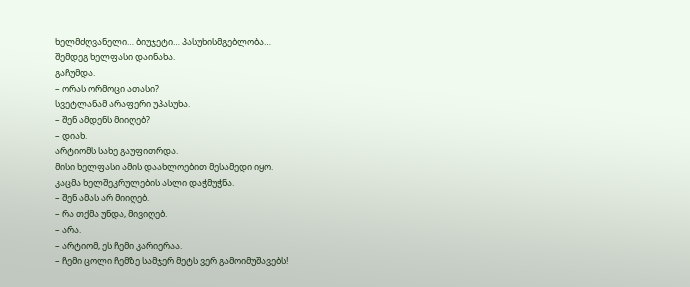ხელმძღვანელი… ბიუჯეტი… პასუხისმგებლობა…
შემდეგ ხელფასი დაინახა.
გაჩუმდა.
– ორას ორმოცი ათასი?
სვეტლანამ არაფერი უპასუხა.
– შენ ამდენს მიიღებ?
– დიახ.
არტიომს სახე გაუფითრდა.
მისი ხელფასი ამის დაახლოებით მესამედი იყო.
კაცმა ხელშეკრულების ასლი დაჭმუჭნა.
– შენ ამას არ მიიღებ.
– რა თქმა უნდა, მივიღებ.
– არა.
– არტიომ, ეს ჩემი კარიერაა.
– ჩემი ცოლი ჩემზე სამჯერ მეტს ვერ გამოიმუშავებს!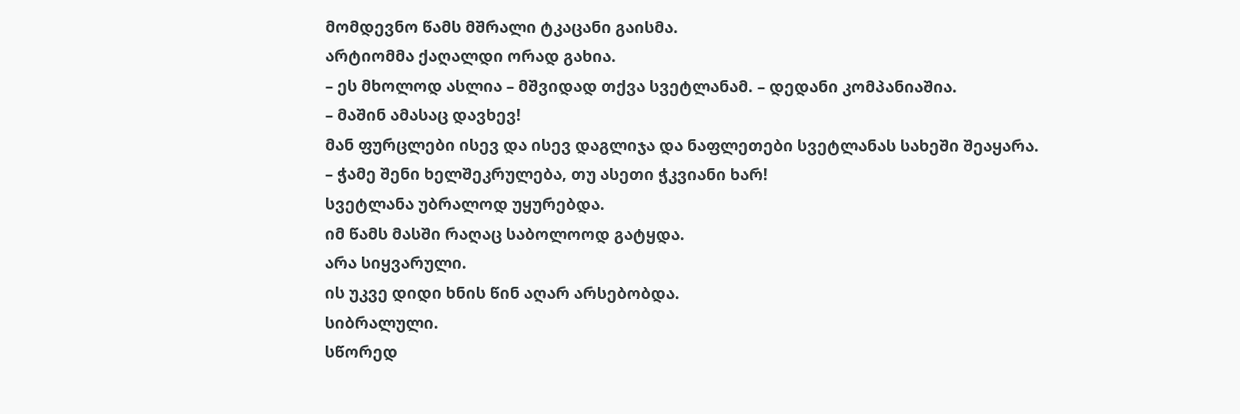მომდევნო წამს მშრალი ტკაცანი გაისმა.
არტიომმა ქაღალდი ორად გახია.
– ეს მხოლოდ ასლია – მშვიდად თქვა სვეტლანამ. – დედანი კომპანიაშია.
– მაშინ ამასაც დავხევ!
მან ფურცლები ისევ და ისევ დაგლიჯა და ნაფლეთები სვეტლანას სახეში შეაყარა.
– ჭამე შენი ხელშეკრულება, თუ ასეთი ჭკვიანი ხარ!
სვეტლანა უბრალოდ უყურებდა.
იმ წამს მასში რაღაც საბოლოოდ გატყდა.
არა სიყვარული.
ის უკვე დიდი ხნის წინ აღარ არსებობდა.
სიბრალული.
სწორედ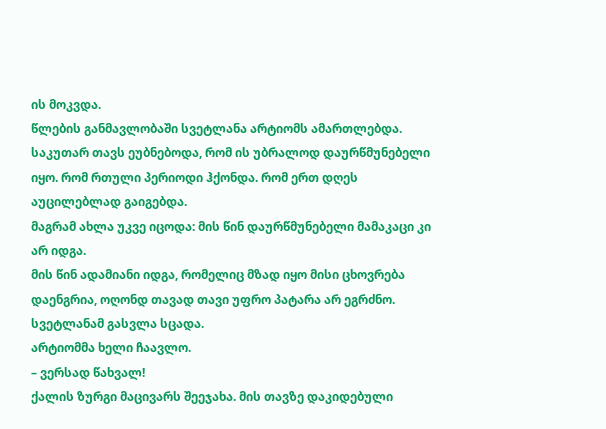ის მოკვდა.
წლების განმავლობაში სვეტლანა არტიომს ამართლებდა. საკუთარ თავს ეუბნებოდა, რომ ის უბრალოდ დაურწმუნებელი იყო. რომ რთული პერიოდი ჰქონდა. რომ ერთ დღეს აუცილებლად გაიგებდა.
მაგრამ ახლა უკვე იცოდა: მის წინ დაურწმუნებელი მამაკაცი კი არ იდგა.
მის წინ ადამიანი იდგა, რომელიც მზად იყო მისი ცხოვრება დაენგრია, ოღონდ თავად თავი უფრო პატარა არ ეგრძნო.
სვეტლანამ გასვლა სცადა.
არტიომმა ხელი ჩაავლო.
– ვერსად წახვალ!
ქალის ზურგი მაცივარს შეეჯახა. მის თავზე დაკიდებული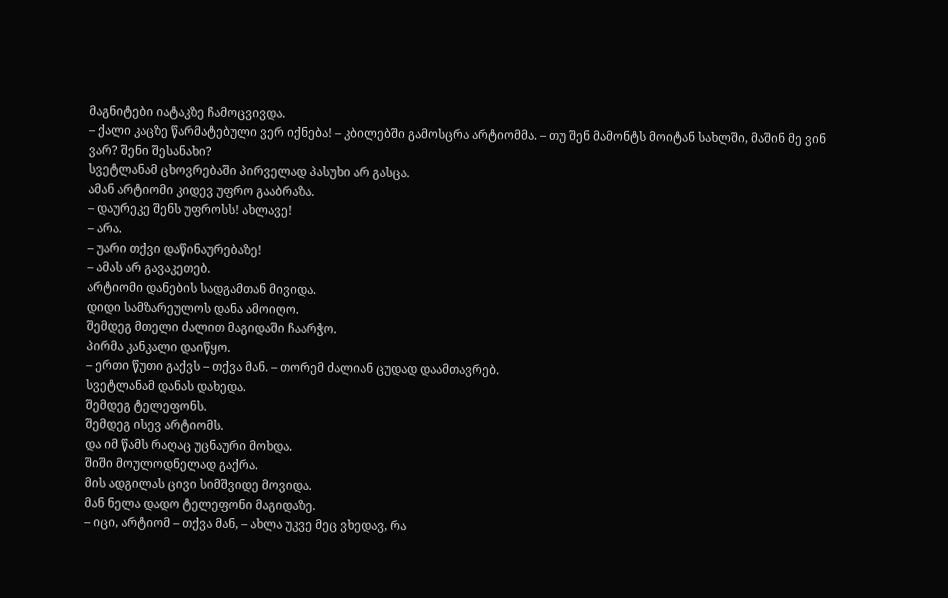მაგნიტები იატაკზე ჩამოცვივდა.
– ქალი კაცზე წარმატებული ვერ იქნება! – კბილებში გამოსცრა არტიომმა. – თუ შენ მამონტს მოიტან სახლში, მაშინ მე ვინ ვარ? შენი შესანახი?
სვეტლანამ ცხოვრებაში პირველად პასუხი არ გასცა.
ამან არტიომი კიდევ უფრო გააბრაზა.
– დაურეკე შენს უფროსს! ახლავე!
– არა.
– უარი თქვი დაწინაურებაზე!
– ამას არ გავაკეთებ.
არტიომი დანების სადგამთან მივიდა.
დიდი სამზარეულოს დანა ამოიღო.
შემდეგ მთელი ძალით მაგიდაში ჩაარჭო.
პირმა კანკალი დაიწყო.
– ერთი წუთი გაქვს – თქვა მან. – თორემ ძალიან ცუდად დაამთავრებ.
სვეტლანამ დანას დახედა.
შემდეგ ტელეფონს.
შემდეგ ისევ არტიომს.
და იმ წამს რაღაც უცნაური მოხდა.
შიში მოულოდნელად გაქრა.
მის ადგილას ცივი სიმშვიდე მოვიდა.
მან ნელა დადო ტელეფონი მაგიდაზე.
– იცი, არტიომ – თქვა მან, – ახლა უკვე მეც ვხედავ, რა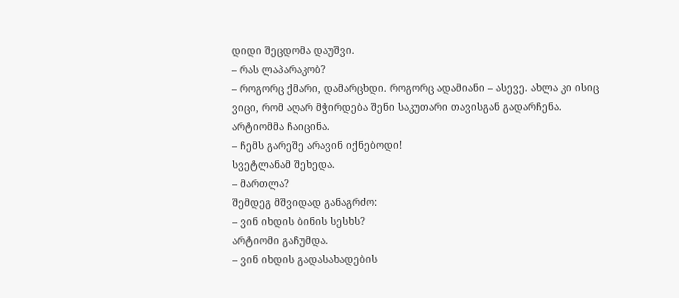დიდი შეცდომა დაუშვი.
– რას ლაპარაკობ?
– როგორც ქმარი, დამარცხდი. როგორც ადამიანი – ასევე. ახლა კი ისიც ვიცი, რომ აღარ მჭირდება შენი საკუთარი თავისგან გადარჩენა.
არტიომმა ჩაიცინა.
– ჩემს გარეშე არავინ იქნებოდი!
სვეტლანამ შეხედა.
– მართლა?
შემდეგ მშვიდად განაგრძო:
– ვინ იხდის ბინის სესხს?
არტიომი გაჩუმდა.
– ვინ იხდის გადასახადების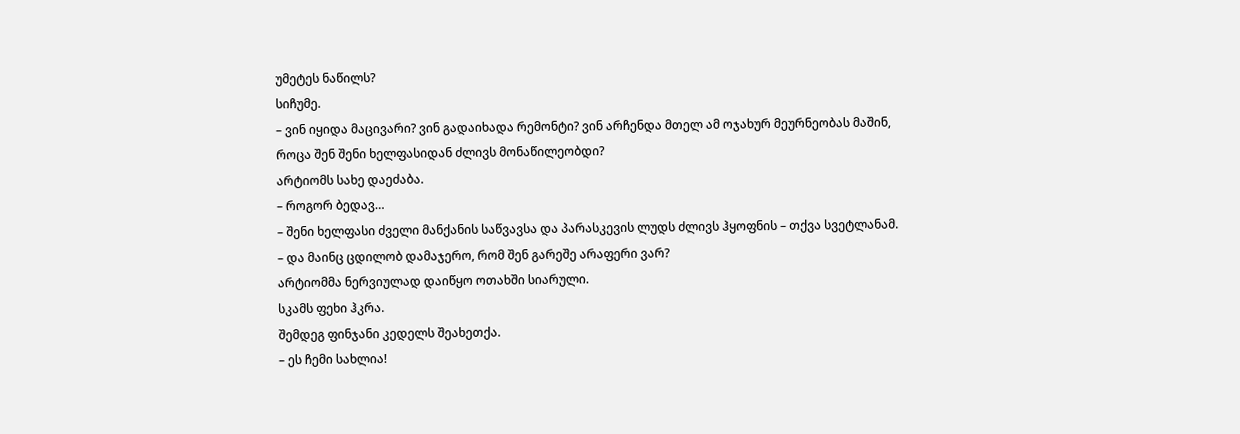უმეტეს ნაწილს?
სიჩუმე.
– ვინ იყიდა მაცივარი? ვინ გადაიხადა რემონტი? ვინ არჩენდა მთელ ამ ოჯახურ მეურნეობას მაშინ, როცა შენ შენი ხელფასიდან ძლივს მონაწილეობდი?
არტიომს სახე დაეძაბა.
– როგორ ბედავ…
– შენი ხელფასი ძველი მანქანის საწვავსა და პარასკევის ლუდს ძლივს ჰყოფნის – თქვა სვეტლანამ. – და მაინც ცდილობ დამაჯერო, რომ შენ გარეშე არაფერი ვარ?
არტიომმა ნერვიულად დაიწყო ოთახში სიარული.
სკამს ფეხი ჰკრა.
შემდეგ ფინჯანი კედელს შეახეთქა.
– ეს ჩემი სახლია!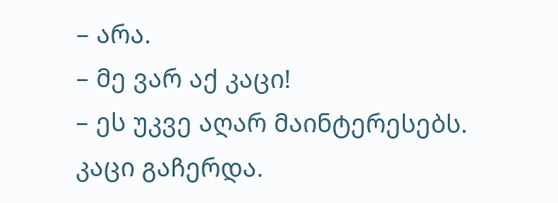– არა.
– მე ვარ აქ კაცი!
– ეს უკვე აღარ მაინტერესებს.
კაცი გაჩერდა.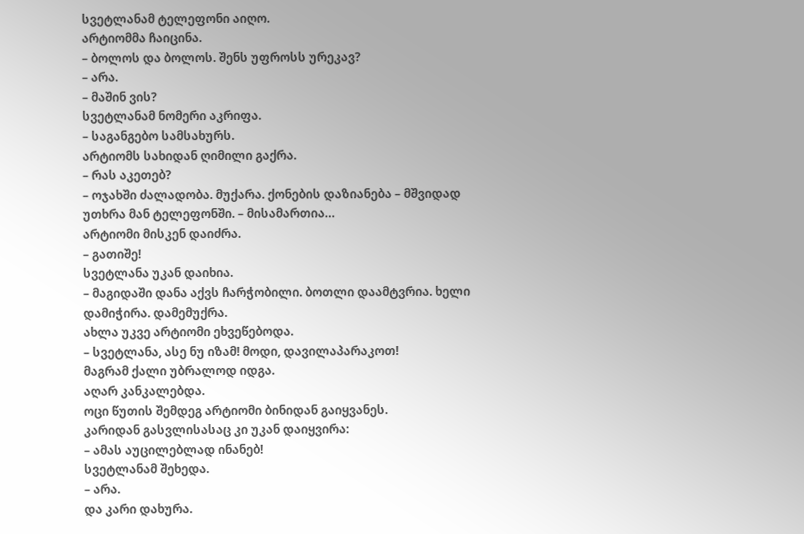სვეტლანამ ტელეფონი აიღო.
არტიომმა ჩაიცინა.
– ბოლოს და ბოლოს. შენს უფროსს ურეკავ?
– არა.
– მაშინ ვის?
სვეტლანამ ნომერი აკრიფა.
– საგანგებო სამსახურს.
არტიომს სახიდან ღიმილი გაქრა.
– რას აკეთებ?
– ოჯახში ძალადობა. მუქარა. ქონების დაზიანება – მშვიდად უთხრა მან ტელეფონში. – მისამართია…
არტიომი მისკენ დაიძრა.
– გათიშე!
სვეტლანა უკან დაიხია.
– მაგიდაში დანა აქვს ჩარჭობილი. ბოთლი დაამტვრია. ხელი დამიჭირა. დამემუქრა.
ახლა უკვე არტიომი ეხვეწებოდა.
– სვეტლანა, ასე ნუ იზამ! მოდი, დავილაპარაკოთ!
მაგრამ ქალი უბრალოდ იდგა.
აღარ კანკალებდა.
ოცი წუთის შემდეგ არტიომი ბინიდან გაიყვანეს.
კარიდან გასვლისასაც კი უკან დაიყვირა:
– ამას აუცილებლად ინანებ!
სვეტლანამ შეხედა.
– არა.
და კარი დახურა.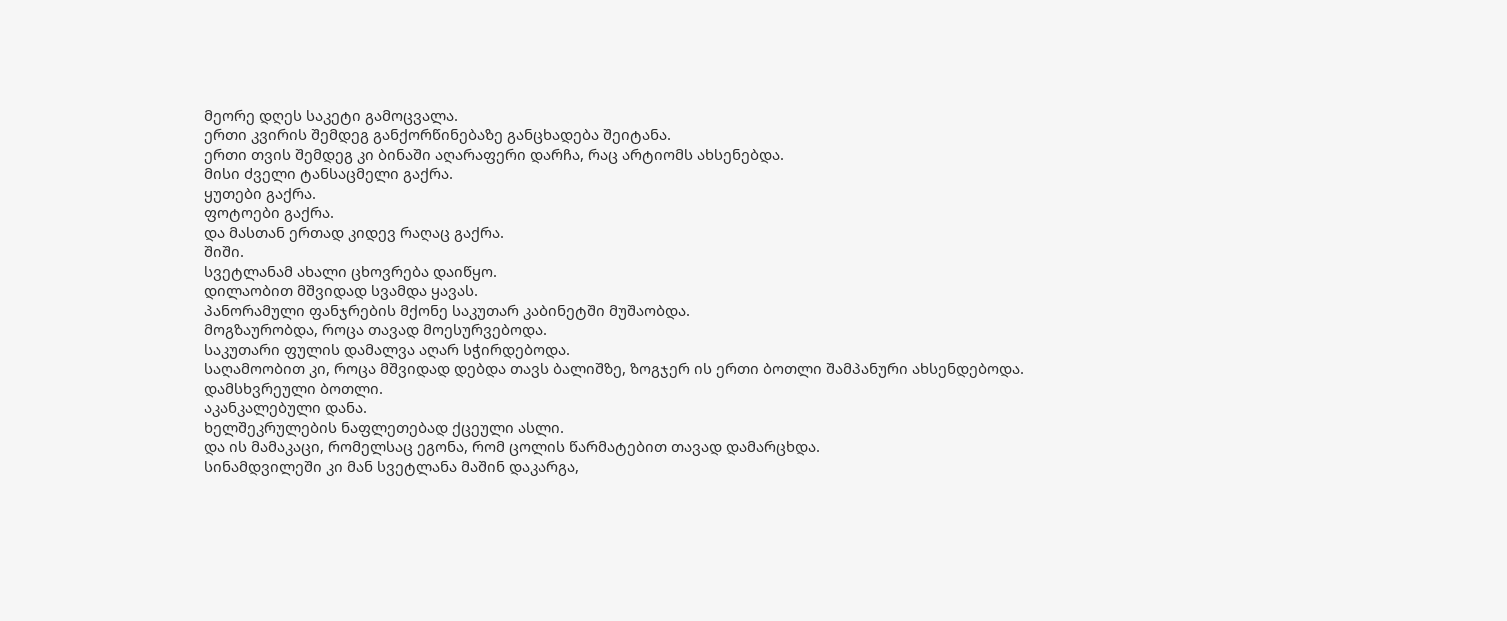მეორე დღეს საკეტი გამოცვალა.
ერთი კვირის შემდეგ განქორწინებაზე განცხადება შეიტანა.
ერთი თვის შემდეგ კი ბინაში აღარაფერი დარჩა, რაც არტიომს ახსენებდა.
მისი ძველი ტანსაცმელი გაქრა.
ყუთები გაქრა.
ფოტოები გაქრა.
და მასთან ერთად კიდევ რაღაც გაქრა.
შიში.
სვეტლანამ ახალი ცხოვრება დაიწყო.
დილაობით მშვიდად სვამდა ყავას.
პანორამული ფანჯრების მქონე საკუთარ კაბინეტში მუშაობდა.
მოგზაურობდა, როცა თავად მოესურვებოდა.
საკუთარი ფულის დამალვა აღარ სჭირდებოდა.
საღამოობით კი, როცა მშვიდად დებდა თავს ბალიშზე, ზოგჯერ ის ერთი ბოთლი შამპანური ახსენდებოდა.
დამსხვრეული ბოთლი.
აკანკალებული დანა.
ხელშეკრულების ნაფლეთებად ქცეული ასლი.
და ის მამაკაცი, რომელსაც ეგონა, რომ ცოლის წარმატებით თავად დამარცხდა.
სინამდვილეში კი მან სვეტლანა მაშინ დაკარგა,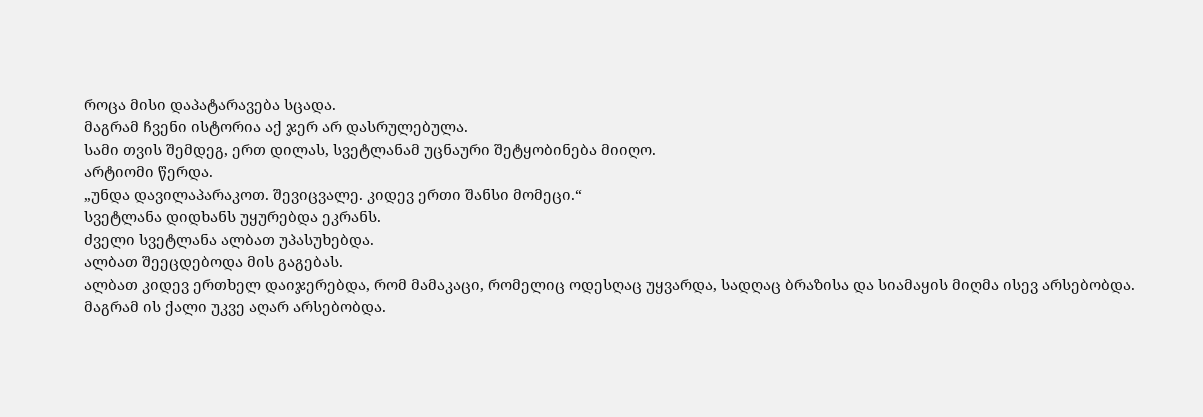როცა მისი დაპატარავება სცადა.
მაგრამ ჩვენი ისტორია აქ ჯერ არ დასრულებულა.
სამი თვის შემდეგ, ერთ დილას, სვეტლანამ უცნაური შეტყობინება მიიღო.
არტიომი წერდა.
„უნდა დავილაპარაკოთ. შევიცვალე. კიდევ ერთი შანსი მომეცი.“
სვეტლანა დიდხანს უყურებდა ეკრანს.
ძველი სვეტლანა ალბათ უპასუხებდა.
ალბათ შეეცდებოდა მის გაგებას.
ალბათ კიდევ ერთხელ დაიჯერებდა, რომ მამაკაცი, რომელიც ოდესღაც უყვარდა, სადღაც ბრაზისა და სიამაყის მიღმა ისევ არსებობდა.
მაგრამ ის ქალი უკვე აღარ არსებობდა.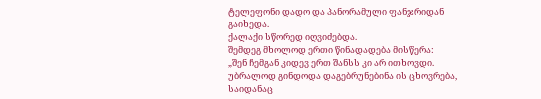ტელეფონი დადო და პანორამული ფანჯრიდან გაიხედა.
ქალაქი სწორედ იღვიძებდა.
შემდეგ მხოლოდ ერთი წინადადება მისწერა:
„შენ ჩემგან კიდევ ერთ შანსს კი არ ითხოვდი. უბრალოდ გინდოდა დაგებრუნებინა ის ცხოვრება, საიდანაც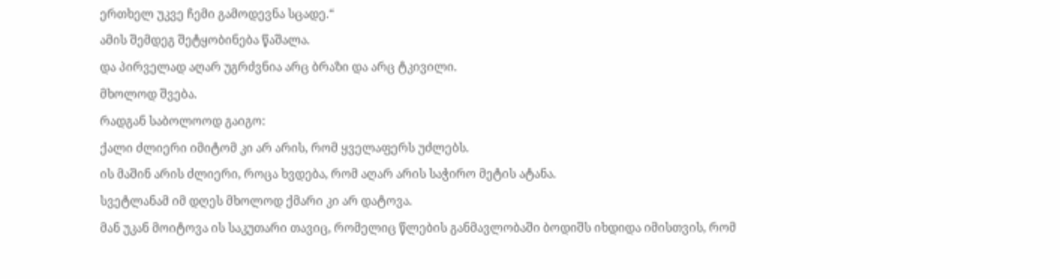ერთხელ უკვე ჩემი გამოდევნა სცადე.“
ამის შემდეგ შეტყობინება წაშალა.
და პირველად აღარ უგრძვნია არც ბრაზი და არც ტკივილი.
მხოლოდ შვება.
რადგან საბოლოოდ გაიგო:
ქალი ძლიერი იმიტომ კი არ არის, რომ ყველაფერს უძლებს.
ის მაშინ არის ძლიერი, როცა ხვდება, რომ აღარ არის საჭირო მეტის ატანა.
სვეტლანამ იმ დღეს მხოლოდ ქმარი კი არ დატოვა.
მან უკან მოიტოვა ის საკუთარი თავიც, რომელიც წლების განმავლობაში ბოდიშს იხდიდა იმისთვის, რომ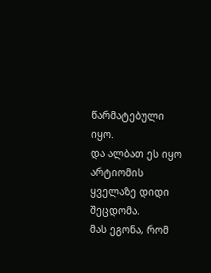წარმატებული იყო.
და ალბათ ეს იყო არტიომის ყველაზე დიდი შეცდომა.
მას ეგონა, რომ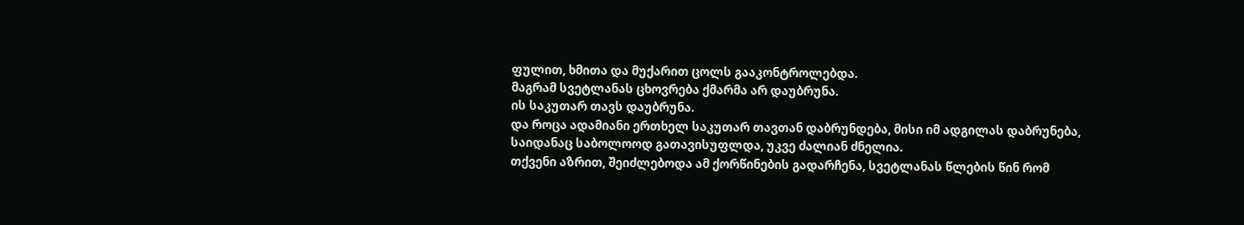ფულით, ხმითა და მუქარით ცოლს გააკონტროლებდა.
მაგრამ სვეტლანას ცხოვრება ქმარმა არ დაუბრუნა.
ის საკუთარ თავს დაუბრუნა.
და როცა ადამიანი ერთხელ საკუთარ თავთან დაბრუნდება, მისი იმ ადგილას დაბრუნება, საიდანაც საბოლოოდ გათავისუფლდა, უკვე ძალიან ძნელია.
თქვენი აზრით, შეიძლებოდა ამ ქორწინების გადარჩენა, სვეტლანას წლების წინ რომ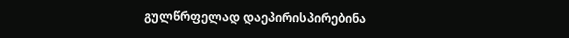გულწრფელად დაეპირისპირებინა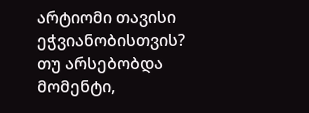არტიომი თავისი ეჭვიანობისთვის?
თუ არსებობდა მომენტი,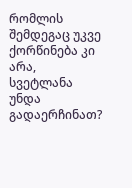რომლის შემდეგაც უკვე ქორწინება კი არა, სვეტლანა უნდა გადაერჩინათ?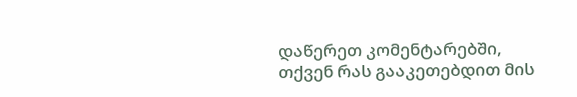დაწერეთ კომენტარებში, თქვენ რას გააკეთებდით მის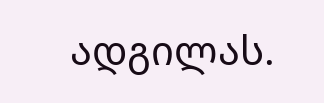ადგილას.